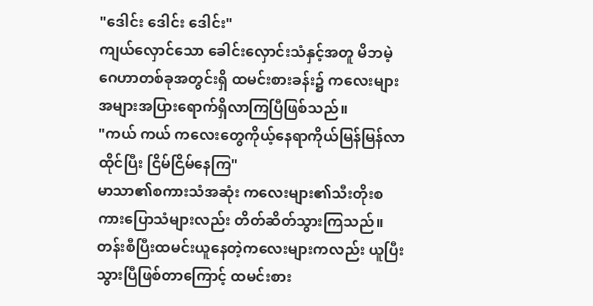"ဒေါင်း ဒေါင်း ဒေါင်း"
ကျယ်လှောင်သော ခေါင်းလှောင်းသံနှင့်အတူ မိဘမဲ့ဂေဟာတစ်ခုအတွင်းရှိ ထမင်းစားခန်း၌ ကလေးများ အများအပြားရောက်ရှိလာကြပြီဖြစ်သည်။
"ကယ် ကယ် ကလေးတွေကိုယ့်နေရာကိုယ်မြန်မြန်လာထိုင်ပြီး ငြိမ်ငြိမ်နေကြ"
မာသာ၏စကားသံအဆုံး ကလေးများ၏သီးတိုးစကားပြောသံများလည်း တိတ်ဆိတ်သွားကြသည်။
တန်းစီပြီးထမင်းယူနေတဲ့ကလေးများကလည်း ယူပြီးသွားပြီဖြစ်တာကြောင့် ထမင်းစား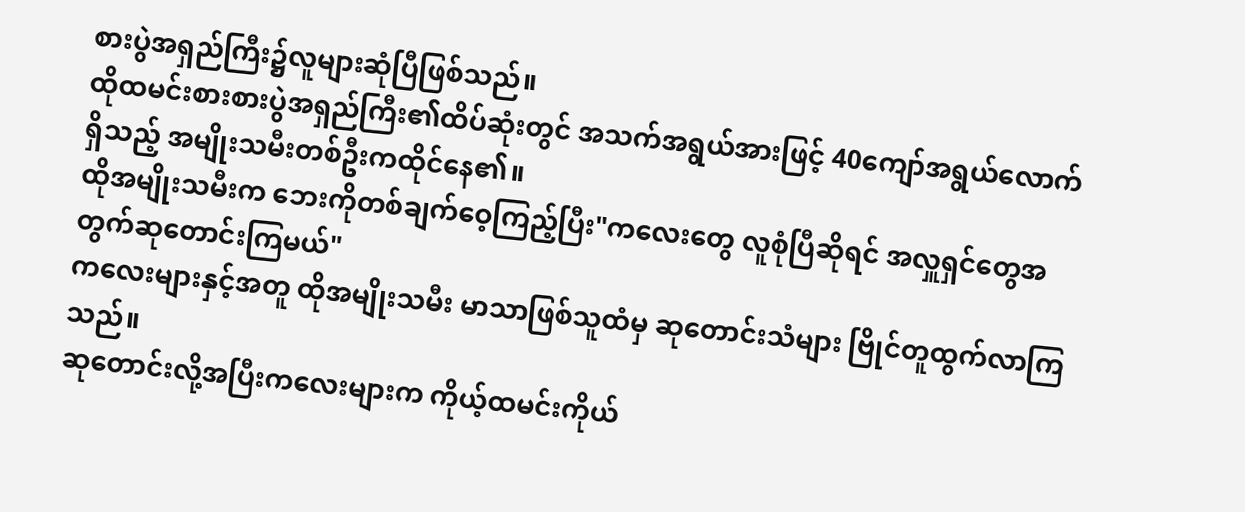စားပွဲအရှည်ကြီး၌လူများဆုံပြီဖြစ်သည်။
ထိုထမင်းစားစားပွဲအရှည်ကြီး၏ထိပ်ဆုံးတွင် အသက်အရွယ်အားဖြင့် 40ကျော်အရွယ်လောက်ရှိသည့် အမျိုးသမီးတစ်ဦးကထိုင်နေ၏။
ထိုအမျိုးသမီးက ဘေးကိုတစ်ချက်ဝေ့ကြည့်ပြီး"ကလေးတွေ လူစုံပြီဆိုရင် အလှူရှင်တွေအတွက်ဆုတောင်းကြမယ်"
ကလေးများနှင့်အတူ ထိုအမျိုးသမီး မာသာဖြစ်သူထံမှ ဆုတောင်းသံများ ဗြိုင်တူထွက်လာကြသည်။
ဆုတောင်းလို့အပြီးကလေးများက ကိုယ့်ထမင်းကိုယ်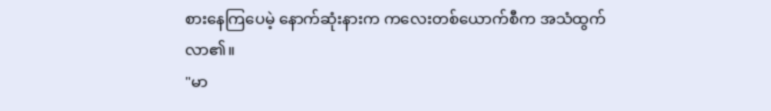စားနေကြပေမဲ့ နောက်ဆုံးနားက ကလေးတစ်ယောက်စီက အသံထွက်လာ၏။
"မာ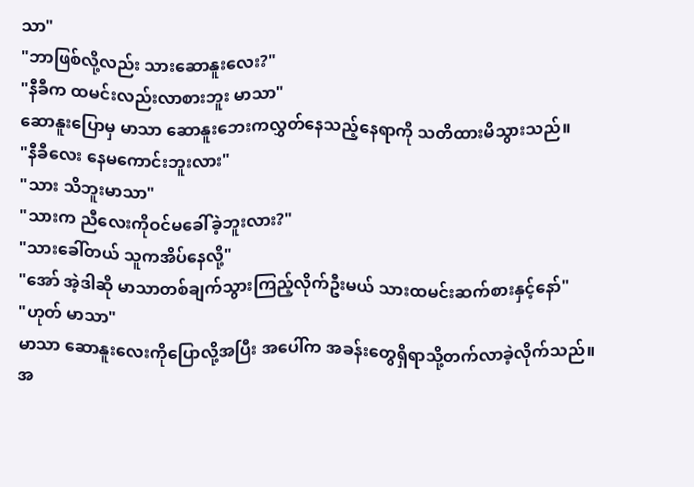သာ"
"ဘာဖြစ်လို့လည်း သားဆောနူးလေး?"
"နီခီက ထမင်းလည်းလာစားဘူး မာသာ"
ဆောနူးပြောမှ မာသာ ဆောနူးဘေးကလွှတ်နေသည့်နေရာကို သတိထားမိသွားသည်။
"နီခီလေး နေမကောင်းဘူးလား"
"သား သိဘူးမာသာ"
"သားက ညီလေးကိုဝင်မခေါ်ခဲ့ဘူးလား?"
"သားခေါ်တယ် သူကအိပ်နေလို့"
"အော် အဲ့ဒါဆို မာသာတစ်ချက်သွားကြည့်လိုက်ဦးမယ် သားထမင်းဆက်စားနှင့်နော်"
"ဟုတ် မာသာ"
မာသာ ဆောနူးလေးကိုပြောလို့အပြီး အပေါ်က အခန်းတွေရှိရာသို့တက်လာခဲ့လိုက်သည်။
အ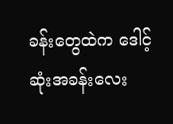ခန်းတွေထဲက ဒေါင့်ဆုံးအခန်းလေး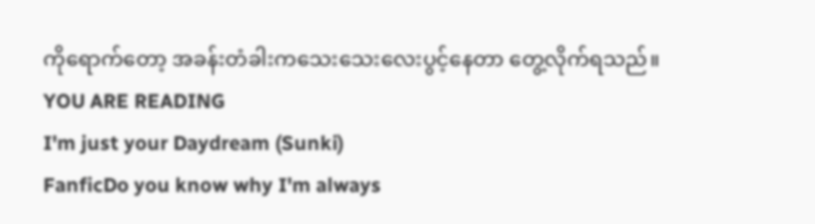ကိုရောက်တော့ အခန်းတံခါးကသေးသေးလေးပွင့်နေတာ တွေ့လိုက်ရသည်။
YOU ARE READING
I'm just your Daydream (Sunki)
FanficDo you know why I'm always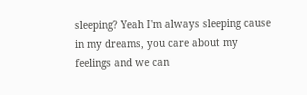sleeping? Yeah I'm always sleeping cause in my dreams, you care about my feelings and we can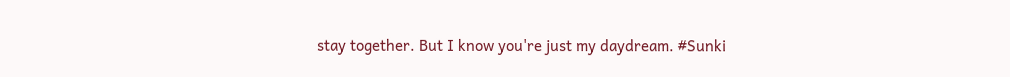stay together. But I know you're just my daydream. #Sunki